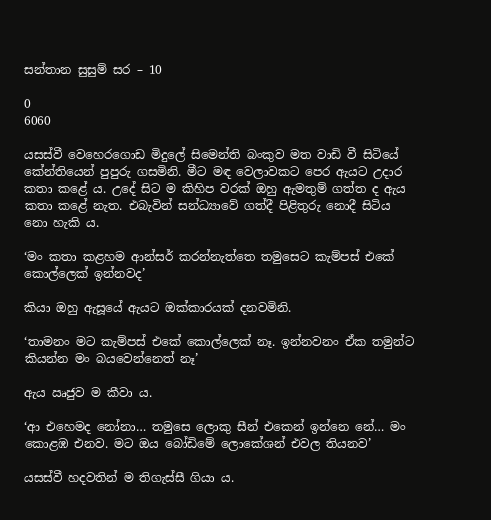සන්තාන සුසුම් සර – 10

0
6060

යසස්වී වෙහෙරගොඩ මිදුලේ සිමෙන්ති බංකුව මත වාඩි වී සිටියේ කේන්තියෙන් පුපුරු ගසමිනි. මීට මඳ වෙලාවකට පෙර ඇයට උදාර කතා කළේ ය. උදේ සිට ම කිහිප වරක් ඔහු ඇමතුම් ගත්ත ද ඇය කතා කළේ නැත. එබැවින් සන්ධ්‍යාවේ ගත්දී පිළිතුරු නොදී සිටිය නො හැකි ය.

‘මං කතා කළහම ආන්සර් කරන්නැත්තෙ තමුසෙට කැම්පස් එකේ කොල්ලෙක් ඉන්නවද’

කියා ඔහු ඇසූයේ ඇයට ඔක්කාරයක් දනවමිනි.

‘තාමනං මට කැම්පස් එකේ කොල්ලෙක් නෑ. ඉන්නවනං ඒක තමුන්ට කියන්න මං බයවෙන්නෙත් නෑ’

ඇය ඍජුව ම කීවා ය.

‘ආ එහෙමද නෝනා… තමුසෙ ලොකු සීන් එකෙන් ඉන්නෙ නේ… මං කොළඹ එනව. මට ඔය බෝඩිමේ ලොකේශන් එවල තියනව’

යසස්වී හදවතින් ම තිගැස්සී ගියා ය.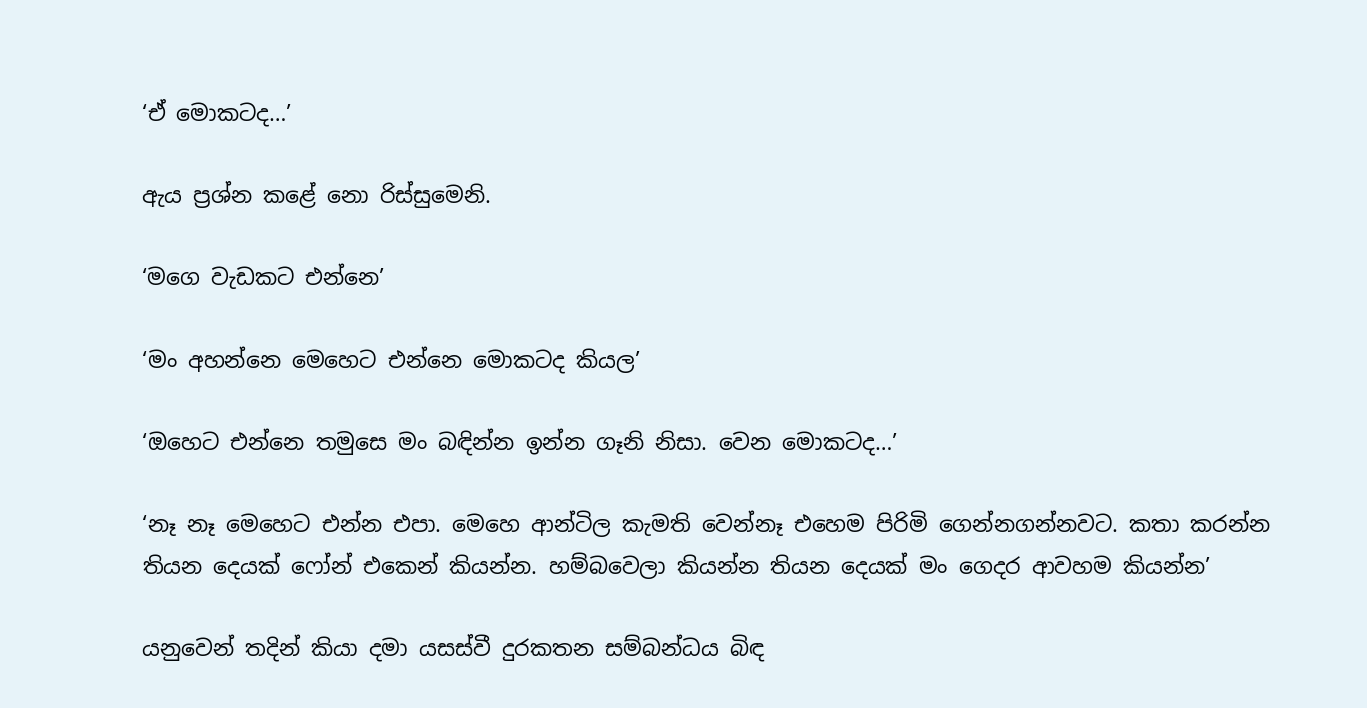‘ඒ මොකටද…’

ඇය ප්‍රශ්න කළේ නො රිස්සුමෙනි.

‘මගෙ වැඩකට එන්නෙ’

‘මං අහන්නෙ මෙහෙට එන්නෙ මොකටද කියල’

‘ඔහෙට එන්නෙ තමුසෙ මං බඳින්න ඉන්න ගෑනි නිසා. වෙන මොකටද…’

‘නෑ නෑ මෙහෙට එන්න එපා. මෙහෙ ආන්ටිල කැමති වෙන්නෑ එහෙම පිරිමි ගෙන්නගන්නවට. කතා කරන්න තියන දෙයක් ෆෝන් එකෙන් කියන්න. හම්බවෙලා කියන්න තියන දෙයක් මං ගෙදර ආවහම කියන්න’

යනුවෙන් තදින් කියා දමා යසස්වී දුරකතන සම්බන්ධය බිඳ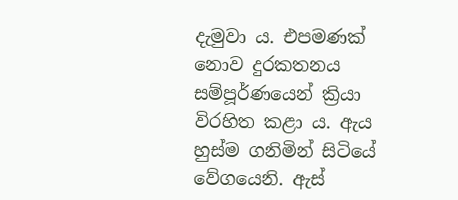දැමුවා ය. එපමණක් නොව දුරකතනය සම්පූර්ණයෙන් ක්‍රියා විරහිත කළා ය. ඇය හුස්ම ගනිමින් සිටියේ වේගයෙනි. ඇස්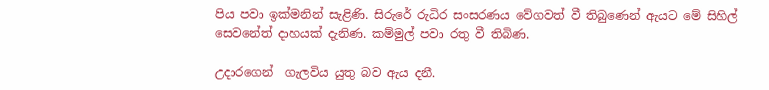පිය පවා ඉක්මනින් සැළිණි. සිරුරේ රුධිර සංසරණය වේගවත් වී තිබුණෙන් ඇයට මේ සිහිල් සෙවනේත් දාහයක් දැනිණ. කම්මුල් පවා රතු වී තිබිණ.

උදාරගෙන්  ගැලවිය යුතු බව ඇය දනී.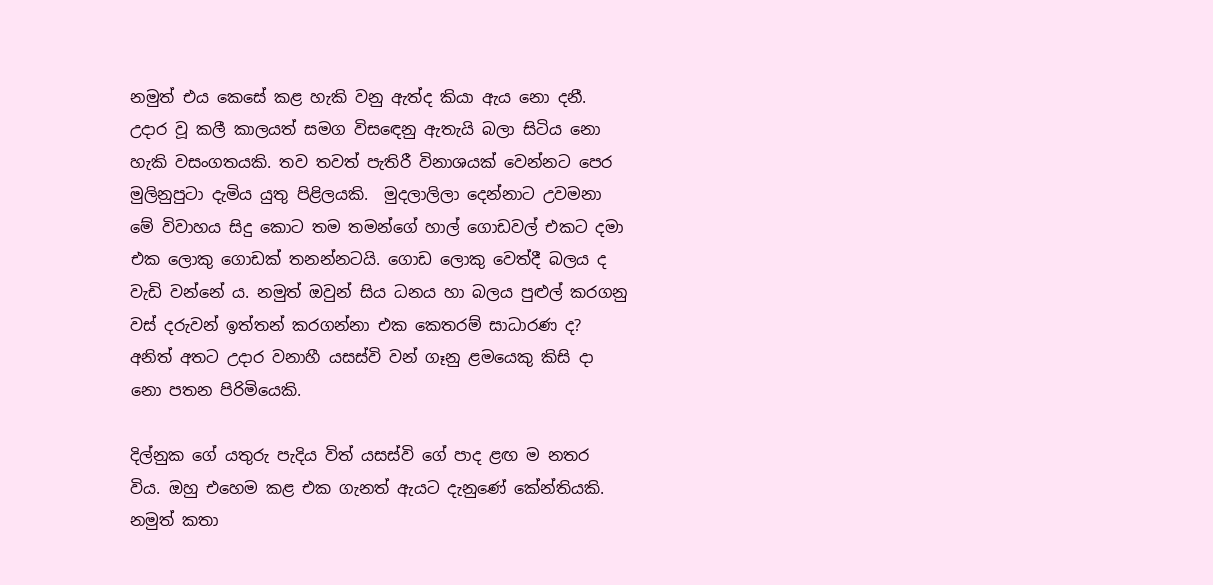නමුත් එය කෙසේ කළ හැකි වනු ඇත්ද කියා ඇය නො දනී. උදාර වූ කලී කාලයත් සමග විසඳෙනු ඇතැයි බලා සිටිය නො හැකි වසංගතයකි. තව තවත් පැතිරී විනාශයක් වෙන්නට පෙර මුලිනුපුටා දැමිය යුතු පිළිලයකි.  මුදලාලිලා දෙන්නාට උවමනා මේ විවාහය සිදු කොට තම තමන්ගේ හාල් ගොඩවල් එකට දමා එක ලොකු ගොඩක් තනන්නටයි. ගොඩ ලොකු වෙත්දී බලය ද වැඩි වන්නේ ය. නමුත් ඔවුන් සිය ධනය හා බලය පුළුල් කරගනු වස් දරුවන් ඉත්තන් කරගන්නා එක කෙතරම් සාධාරණ ද? අනිත් අතට උදාර වනාහී යසස්වි වන් ගෑනු ළමයෙකු කිසි දා නො පතන පිරිමියෙකි.

දිල්නුක ගේ යතුරු පැදිය විත් යසස්වි ගේ පාද ළඟ ම නතර විය. ඔහු එහෙම කළ එක ගැනත් ඇයට දැනුණේ කේන්තියකි. නමුත් කතා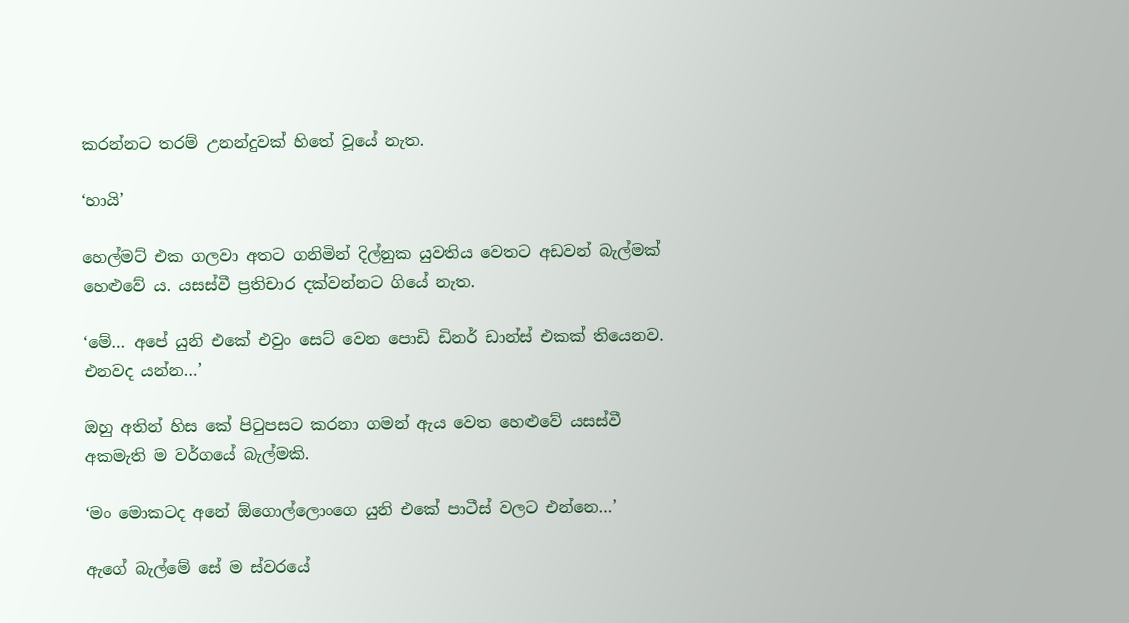කරන්නට තරම් උනන්දුවක් හිතේ වූයේ නැත.

‘හායි’

හෙල්මට් එක ගලවා අතට ගනිමින් දිල්නුක යුවතිය වෙතට අඩවන් බැල්මක් හෙළුවේ ය. යසස්වී ප්‍රතිචාර දක්වන්නට ගියේ නැත.

‘මේ… අපේ යුනි එකේ එවුං සෙට් වෙන පොඩි ඩිනර් ඩාන්ස් එකක් තියෙනව. එනවද යන්න…’

ඔහු අතින් හිස කේ පිටුපසට කරනා ගමන් ඇය වෙත හෙළුවේ යසස්වී අකමැති ම වර්ගයේ බැල්මකි.

‘මං මොකටද අනේ ඕගොල්ලොංගෙ යුනි එකේ පාටීස් වලට එන්නෙ…’

ඇගේ බැල්මේ සේ ම ස්වරයේ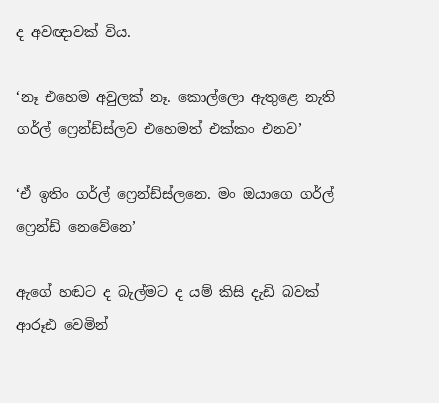ද අවඥාවක් විය.

‘නෑ එහෙම අවුලක් නෑ. කොල්ලො ඇතුළෙ නැති ගර්ල් ෆ්‍රෙන්ඩ්ස්ලව එහෙමත් එක්කං එනව’

‘ඒ ඉතිං ගර්ල් ෆ්‍රෙන්ඩ්ස්ලනෙ. මං ඔයාගෙ ගර්ල් ෆ්‍රෙන්ඩ් නෙවේනෙ’

ඇගේ හඬට ද බැල්මට ද යම් කිසි දැඩි බවක් ආරූඪ වෙමින්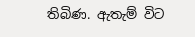තිබිණ. ඇතැම් විට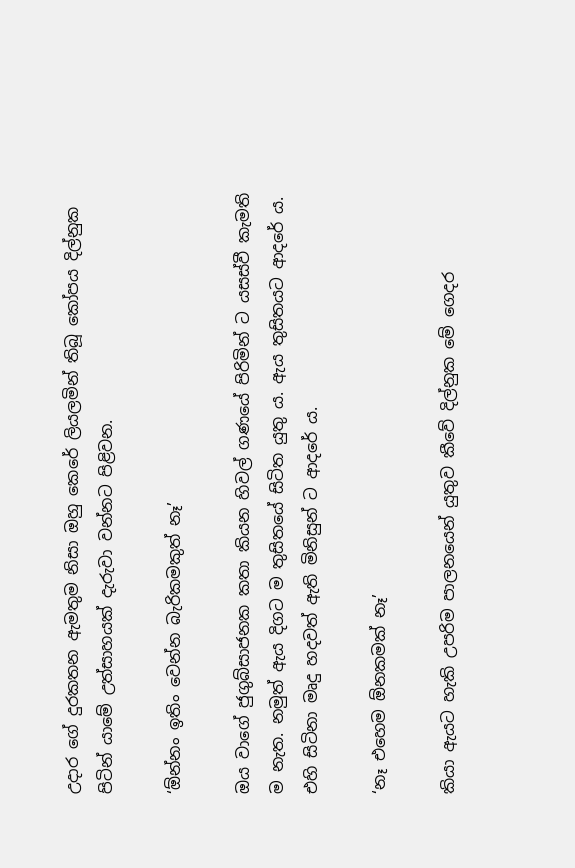උදාර ගේ දුරකතන ඇමතුම නිසා ඔහු කෙරේ ලියලමින් තිබූ කෝපය දිල්නුක පිටින් යාමේ උත්සාහයක් දැරුවා වන්නට පිළිවන.

‘ඕන්නං ඉතිං වෙන්න බැරිකමකුත් නෑ’

ඔය වාගේ ජුගුබ්සාජනක කතා කියන හිවල් ගණයේ පිරිමින් ට යසස්වී කැමති ම නැත. නමුත් ඇය දිගට ම තුසිතයේ සිටිත යුතු ය. ඇය තුසිතයට ආදරේ ය. එහි සිටිනා මෘදු හදවත් ඇති මිනිසුන් ට ආදරේ ය.

‘නෑ එහෙම ඕනකමක් නෑ’

කියා ඇයට හැකි උපරිම පාලනයෙන් යුතුව කීවේ දිල්නුක මේ ගෙදර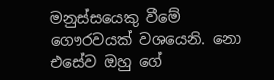මනුස්සයෙකු වීමේ ගෞරවයක් වශයෙනි. නො එසේව ඔහු ගේ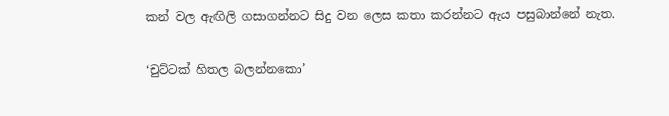කන් වල ඇඟිලි ගසාගන්නට සිදු වන ලෙස කතා කරන්නට ඇය පසුබාන්නේ නැත.

‘චුට්ටක් හිතල බලන්නකො’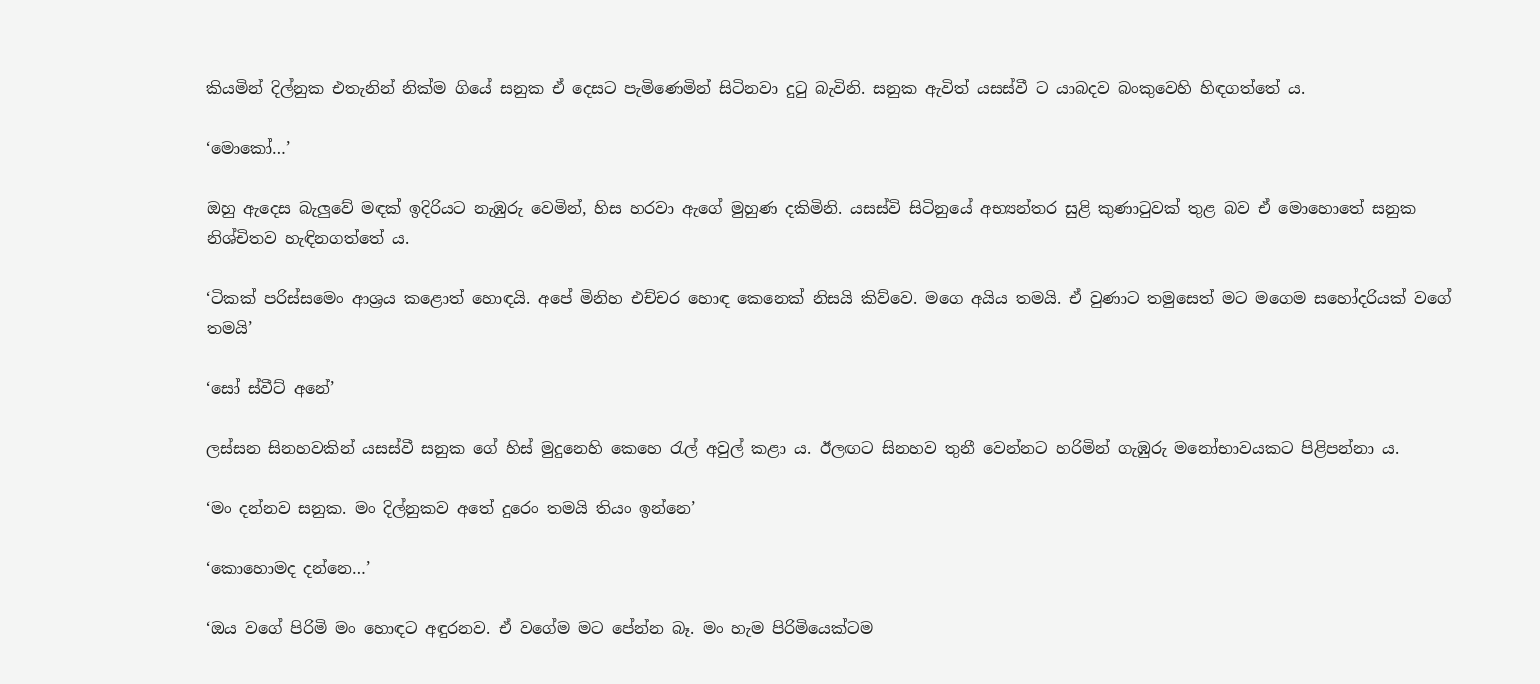කියමින් දිල්නුක එතැනින් නික්ම ගියේ සනුක ඒ දෙසට පැමිණෙමින් සිටිනවා දුටු බැවිනි. සනුක ඇවිත් යසස්වී ට යාබදව බංකුවෙහි හිඳගත්තේ ය.

‘මොකෝ…’

ඔහු ඇදෙස බැලුවේ මඳක් ඉදිරියට නැඹුරු වෙමින්, හිස හරවා ඇගේ මුහුණ දකිමිනි. යසස්වි සිටිනුයේ අභ්‍යන්තර සුළි කුණාටුවක් තුළ බව ඒ මොහොතේ සනුක නිශ්චිතව හැඳිනගත්තේ ය.

‘ටිකක් පරිස්සමෙං ආශ්‍රය කළොත් හොඳයි. අපේ මිනිහ එච්චර හොඳ කෙනෙක් නිසයි කිව්වෙ. මගෙ අයිය තමයි. ඒ වුණාට තමුසෙත් මට මගෙම සහෝදරියක් වගේ තමයි’

‘සෝ ස්වීට් අනේ’

ලස්සන සිනහවකින් යසස්වී සනුක ගේ හිස් මුදුනෙහි කෙහෙ රැල් අවුල් කළා ය. ඊලඟට සිනහව තුනී වෙන්නට හරිමින් ගැඹුරු මනෝභාවයකට පිළිපන්නා ය.

‘මං දන්නව සනුක. මං දිල්නුකව අතේ දුරෙං තමයි තියං ඉන්නෙ’

‘කොහොමද දන්නෙ…’

‘ඔය වගේ පිරිමි මං හොඳට අඳුරනව. ඒ වගේම මට පේන්න බෑ. මං හැම පිරිමියෙක්ටම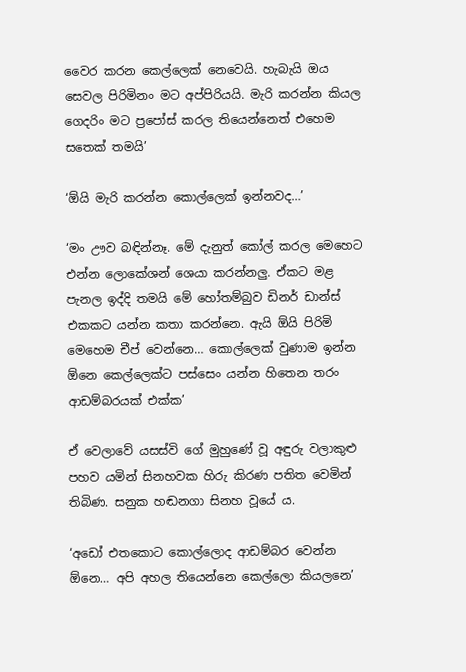වෛර කරන කෙල්ලෙක් නෙවෙයි. හැබැයි ඔය සෙවල පිරිමිනං මට අප්පිරියයි. මැරි කරන්න කියල ගෙදරිං මට ප්‍රපෝස් කරල තියෙන්නෙත් එහෙම සතෙක් තමයි’

‘ඕයි මැරි කරන්න කොල්ලෙක් ඉන්නවද…’

‘මං ඌව බඳින්නෑ. මේ දැනුත් කෝල් කරල මෙහෙට එන්න ලොකේශන් ශෙයා කරන්නලු. ඒකට මළ පැනල ඉද්දි තමයි මේ හෝතම්බුව ඩිනර් ඩාන්ස් එකකට යන්න කතා කරන්නෙ. ඇයි ඕයි පිරිමි මෙහෙම චීප් වෙන්නෙ… කොල්ලෙක් වුණාම ඉන්න ඕනෙ කෙල්ලෙක්ට පස්සෙං යන්න හිතෙන තරං ආඩම්බරයක් එක්ක’

ඒ වෙලාවේ යසස්වි ගේ මුහුණේ වූ අඳුරු වලාකුළු පහව යමින් සිනහවක හිරු කිරණ පතිත වෙමින් තිබිණ. සනුක හඬනගා සිනහ වූයේ ය.

‘අඩෝ එතකොට කොල්ලොද ආඩම්බර වෙන්න ඕනෙ… අපි අහල තියෙන්නෙ කෙල්ලො කියලනෙ’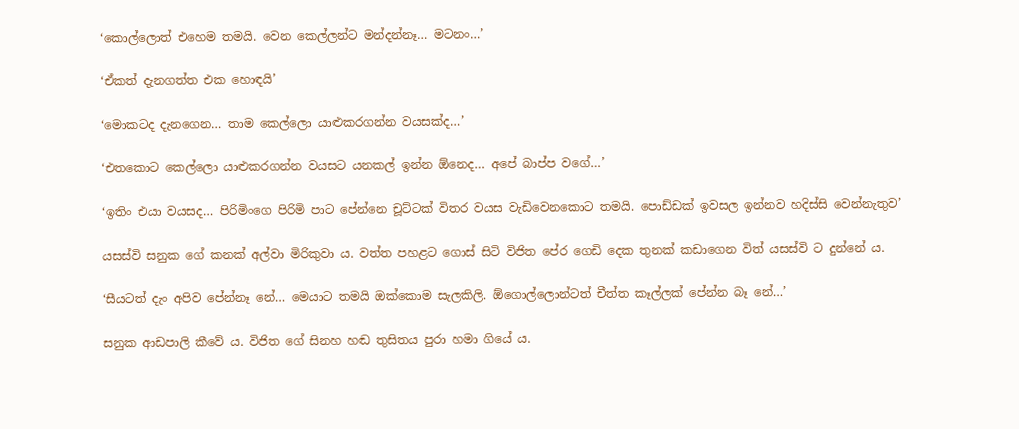‘කොල්ලොත් එහෙම තමයි. වෙන කෙල්ලන්ට මන්දන්නෑ… මටනං…’

‘ඒකත් දැනගත්ත එක හොඳයි’

‘මොකටද දැනගෙන… තාම කෙල්ලො යාළුකරගන්න වයසක්ද…’

‘එතකොට කෙල්ලො යාළුකරගන්න වයසට යනකල් ඉන්න ඕනෙද… අපේ බාප්ප වගේ…’

‘ඉතිං එයා වයසද… පිරිමිංගෙ පිරිමි පාට පේන්නෙ චූට්ටක් විතර වයස වැඩිවෙනකොට තමයි. පොඩ්ඩක් ඉවසල ඉන්නව හදිස්සි වෙන්නැතුව’

යසස්වි සනුක ගේ කනක් අල්වා මිරිකුවා ය. වත්ත පහළට ගොස් සිටි විජිත පේර ගෙඩි දෙක තුනක් කඩාගෙන විත් යසස්වි ට දුන්නේ ය.

‘සීයටත් දැං අපිව පේන්නෑ නේ… මෙයාට තමයි ඔක්කොම සැලකිලි. ඕගොල්ලොන්ටත් චීත්ත කෑල්ලක් පේන්න බෑ නේ…’

සනුක ආඩපාලි කීවේ ය. විජිත ගේ සිනහ හඬ තුසිතය පුරා හමා ගියේ ය.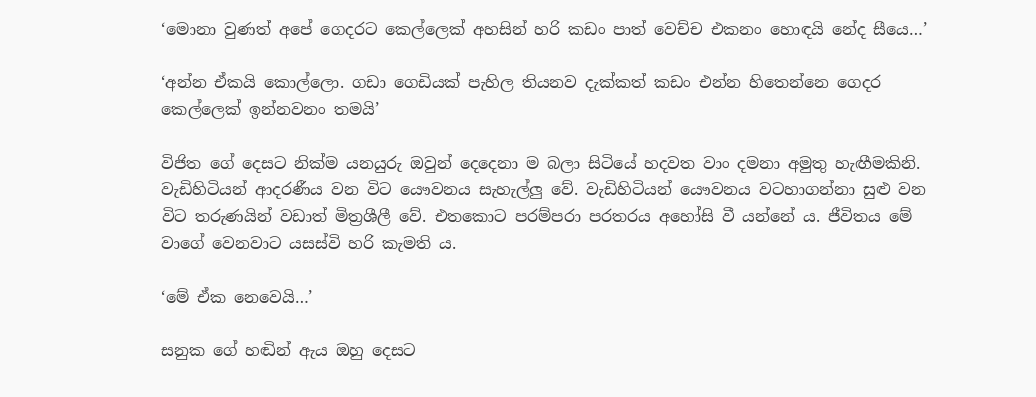‘මොනා වුණත් අපේ ගෙදරට කෙල්ලෙක් අහසින් හරි කඩං පාත් වෙච්ච එකනං හොඳයි නේද සීයෙ…’

‘අන්න ඒකයි කොල්ලො. ගඩා ගෙඩියක් පැහිල තියනව දැක්කත් කඩං එන්න හිතෙන්නෙ ගෙදර කෙල්ලෙක් ඉන්නවනං තමයි’

විජිත ගේ දෙසට නික්ම යනයුරු ඔවුන් දෙදෙනා ම බලා සිටියේ හදවත වාං දමනා අමුතු හැඟීමකිනි. වැඩිහිටියන් ආදරණීය වන විට යෞවනය සැහැල්ලු වේ. වැඩිහිටියන් යෞවනය වටහාගන්නා සුළු වන විට තරුණයින් වඩාත් මිත්‍රශීලී වේ. එතකොට පරම්පරා පරතරය අහෝසි වී යන්නේ ය. ජීවිතය මේ වාගේ වෙනවාට යසස්වි හරි කැමති ය.

‘මේ ඒක නෙවෙයි…’

සනුක ගේ හඬින් ඇය ඔහු දෙසට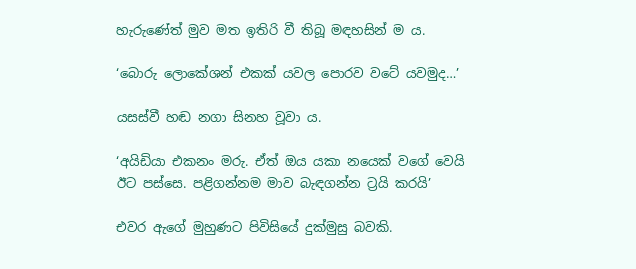හැරුණේත් මුව මත ඉතිරි වී තිබූ මඳහසින් ම ය.

‘බොරු ලොකේශන් එකක් යවල පොරව වටේ යවමුද…’

යසස්වී හඬ නගා සිනහ වූවා ය.

‘අයිඩියා එකනං මරු. ඒත් ඔය යකා නයෙක් වගේ වෙයි ඊට පස්සෙ. පළිගන්නම මාව බැඳගන්න ට්‍රයි කරයි’

එවර ඇගේ මුහුණට පිවිසියේ දුක්මුසු බවකි.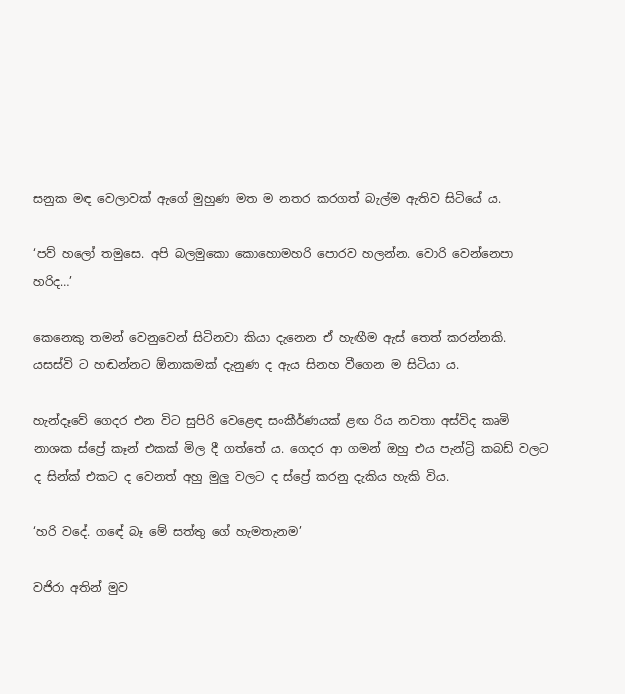සනුක මඳ වෙලාවක් ඇගේ මුහුණ මත ම නතර කරගත් බැල්ම ඇතිව සිටියේ ය.

‘පව් හලෝ තමුසෙ. අපි බලමුකො කොහොමහරි පොරව හලන්න. වොරි වෙන්නෙපා හරිද…’

කෙනෙකු තමන් වෙනුවෙන් සිටිනවා කියා දැනෙන ඒ හැඟීම ඇස් තෙත් කරන්නකි. යසස්වි ට හඬන්නට ඕනාකමක් දැනුණ ද ඇය සිනහ වීගෙන ම සිටියා ය.

හැන්දෑවේ ගෙදර එන විට සුපිරි වෙළෙඳ සංකීර්ණයක් ළඟ රිය නවතා අස්විද කෘමි නාශක ස්ප්‍රේ කෑන් එකක් මිල දී ගත්තේ ය. ගෙදර ආ ගමන් ඔහු එය පැන්ට්‍රි කබඩ් වලට ද සින්ක් එකට ද වෙනත් අහු මුලු වලට ද ස්ප්‍රේ කරනු දැකිය හැකි විය.

‘හරි වදේ. ගඳේ බෑ මේ සත්තු ගේ හැමතැනම’

වජිරා අතින් මුව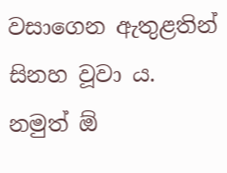වසාගෙන ඇතුළතින් සිනහ වූවා ය. නමුත් ඕ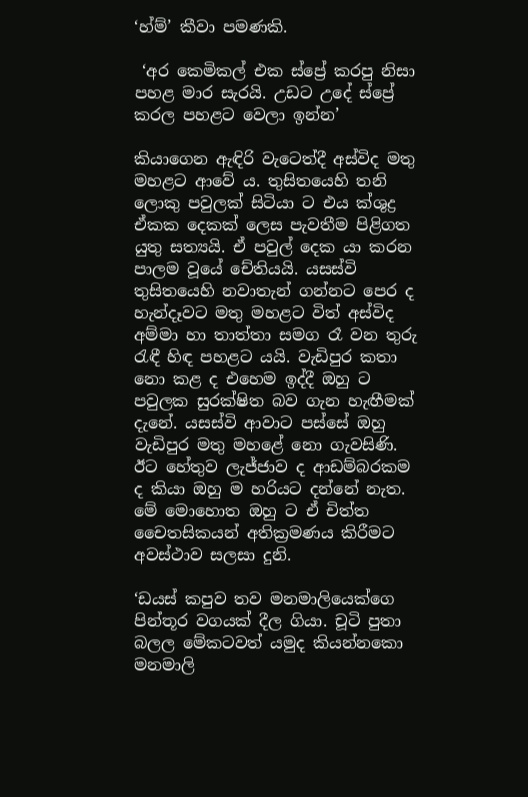‘හ්ම්’ කීවා පමණකි.

 ‘අර කෙමිකල් එක ස්ප්‍රේ කරපු නිසා පහළ මාර සැරයි. උඩට උදේ ස්ප්‍රේ කරල පහළට වෙලා ඉන්න’

කියාගෙන ඇඳිරි වැටෙත්දී අස්විද මතු මහළට ආවේ ය. තුසිතයෙහි තනි ලොකු පවුලක් සිටියා ට එය ක්ශුද්‍ර ඒකක දෙකක් ලෙස පැවතීම පිළිගත යුතු සත්‍යයි. ඒ පවුල් දෙක යා කරන පාලම වූයේ චේතියයි. යසස්වි තුසිතයෙහි නවාතැන් ගන්නට පෙර ද හැන්දෑවට මතු මහළට විත් අස්විද අම්මා හා තාත්තා සමග රෑ වන තුරු රැඳී හිඳ පහළට යයි. වැඩිපුර කතා නො කළ ද එහෙම ඉද්දී ඔහු ට පවුලක සුරක්ෂිත බව ගැන හැඟීමක් දැනේ. යසස්වි ආවාට පස්සේ ඔහු වැඩිපුර මතු මහළේ නො ගැවසිණි. ඊට හේතුව ලැජ්ජාව ද ආඩම්බරකම ද කියා ඔහු ම හරියට දන්නේ නැත. මේ මොහොත ඔහු ට ඒ චිත්ත චෛතසිකයන් අතික්‍රමණය කිරීමට අවස්ථාව සලසා දුනි.

‘ඩයස් කපුව තව මනමාලියෙක්ගෙ පින්තූර වගයක් දීල ගියා. චූටි පුතා බලල මේකටවත් යමුද කියන්නකො මනමාලි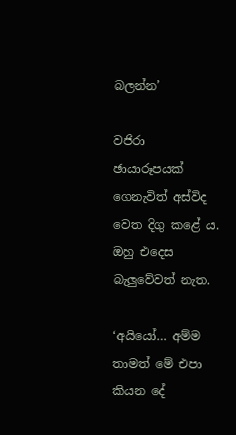බලන්න’

වජිරා ඡායාරූපයක් ගෙනැවිත් අස්විද වෙත දිගු කළේ ය. ඔහු එදෙස බැලුවේවත් නැත.

‘අයියෝ… අම්ම තාමත් මේ එපා කියන දේ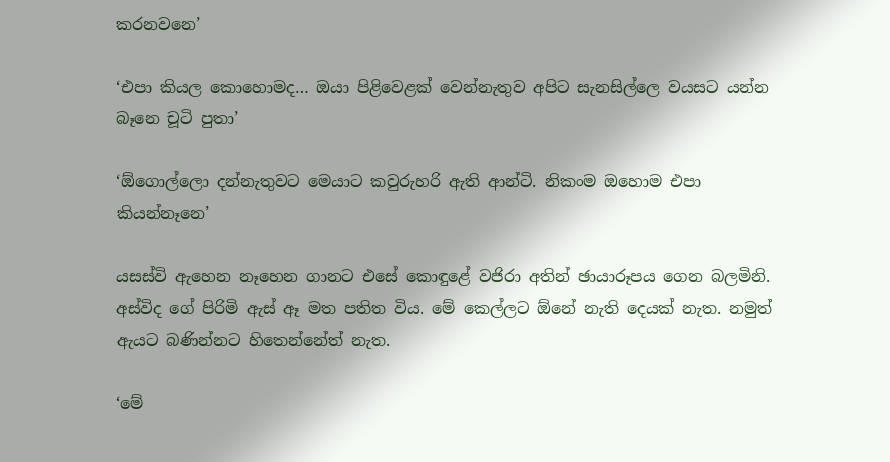කරනවනෙ’

‘එපා කියල කොහොමද… ඔයා පිළිවෙළක් වෙන්නැතුව අපිට සැනසිල්ලෙ වයසට යන්න බෑනෙ චූටි පුතා’

‘ඕගොල්ලො දන්නැතුවට මෙයාට කවුරුහරි ඇති ආන්ටි. නිකංම ඔහොම එපා කියන්නෑනෙ’

යසස්වි ඇහෙන නෑහෙන ගානට එසේ කොඳුළේ වජිරා අතින් ඡායාරූපය ගෙන බලමිනි. අස්විද ගේ පිරිමි ඇස් ඈ මත පතිත විය. මේ කෙල්ලට ඕනේ නැති දෙයක් නැත. නමුත් ඇයට බණින්නට හිතෙන්නේත් නැත.

‘මේ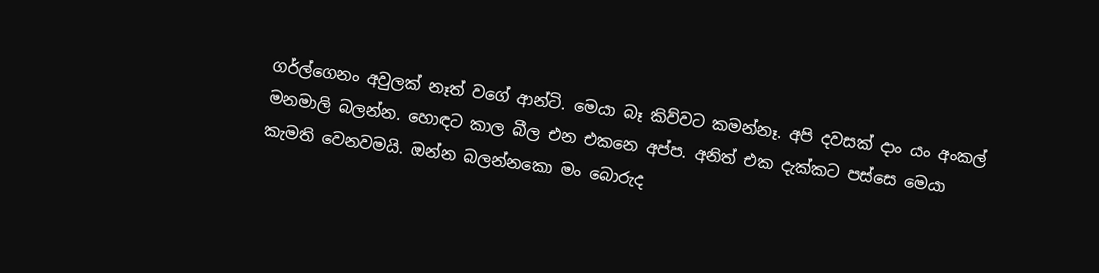ගර්ල්ගෙනං අවුලක් නෑත් වගේ ආන්ටි. මෙයා බෑ කිව්වට කමන්නෑ. අපි දවසක් දාං යං අංකල් මනමාලි බලන්න. හොඳට කාල බීල එන එකනෙ අප්ප. අනිත් එක දැක්කට පස්සෙ මෙයා කැමති වෙනවමයි. ඔන්න බලන්නකො මං බොරුද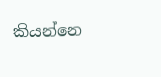කියන්නෙ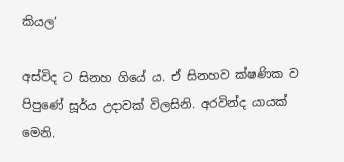කියල’

අස්විද ට සිනහ ගියේ ය. ඒ සිනහව ක්ෂණික ව පිපුණේ සූර්ය උදාවක් විලසිනි. අරවින්ද යායක් මෙනි.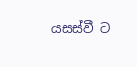යසස්වී ට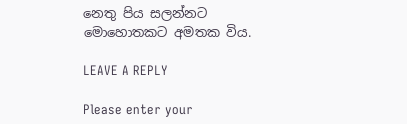නෙතු පිය සලන්නට මොහොතකට අමතක විය.

LEAVE A REPLY

Please enter your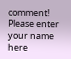comment!
Please enter your name here